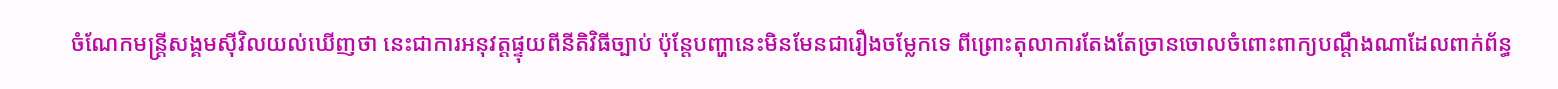ចំណែកមន្ត្រីសង្គមស៊ីវិលយល់ឃើញថា នេះជាការអនុវត្តផ្ទុយពីនីតិវិធីច្បាប់ ប៉ុន្តែបញ្ហានេះមិនមែនជារឿងចម្លែកទេ ពីព្រោះតុលាការតែងតែច្រានចោលចំពោះពាក្យបណ្ដឹងណាដែលពាក់ព័ន្ធ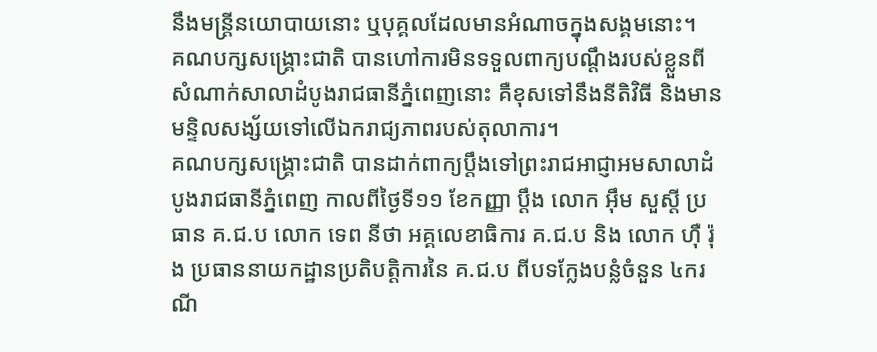នឹងមន្ត្រីនយោបាយនោះ ឬបុគ្គលដែលមានអំណាចក្នុងសង្គមនោះ។
គណបក្សសង្គ្រោះជាតិ បានហៅការមិនទទួលពាក្យបណ្ដឹងរបស់ខ្លួនពីសំណាក់សាលាដំបូងរាជធានីភ្នំពេញនោះ គឺខុសទៅនឹងនីតិវិធី និងមានមន្ទិលសង្ស័យទៅលើឯករាជ្យភាពរបស់តុលាការ។
គណបក្សសង្គ្រោះជាតិ បានដាក់ពាក្យប្ដឹងទៅព្រះរាជអាជ្ញាអមសាលាដំបូងរាជធានីភ្នំពេញ កាលពីថ្ងៃទី១១ ខែកញ្ញា ប្ដឹង លោក អ៊ឹម សួស្តី ប្រធាន គ.ជ.ប លោក ទេព នីថា អគ្គលេខាធិការ គ.ជ.ប និង លោក ហ៊ឺ រ៉ុង ប្រធាននាយកដ្ឋានប្រតិបត្តិការនៃ គ.ជ.ប ពីបទក្លែងបន្លំចំនួន ៤ករណី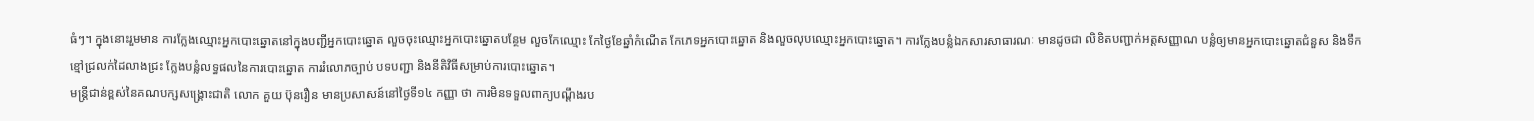ធំៗ។ ក្នុងនោះរួមមាន ការក្លែងឈ្មោះអ្នកបោះឆ្នោតនៅក្នុងបញ្ជីអ្នកបោះឆ្នោត លួចចុះឈ្មោះអ្នកបោះឆ្នោតបន្ថែម លួចកែឈ្មោះ កែថ្ងៃខែឆ្នាំកំណើត កែភេទអ្នកបោះឆ្នោត និងលួចលុបឈ្មោះអ្នកបោះឆ្នោត។ ការក្លែងបន្លំឯកសារសាធារណៈ មានដូចជា លិខិតបញ្ជាក់អត្តសញ្ញាណ បន្លំឲ្យមានអ្នកបោះឆ្នោតជំនួស និងទឹកខ្មៅជ្រលក់ដៃលាងជ្រះ ក្លែងបន្លំលទ្ធផលនៃការបោះឆ្នោត ការរំលោភច្បាប់ បទបញ្ជា និងនីតិវិធីសម្រាប់ការបោះឆ្នោត។
មន្ត្រីជាន់ខ្ពស់នៃគណបក្សសង្គ្រោះជាតិ លោក គួយ ប៊ុនរឿន មានប្រសាសន៍នៅថ្ងៃទី១៤ កញ្ញា ថា ការមិនទទួលពាក្យបណ្ដឹងរប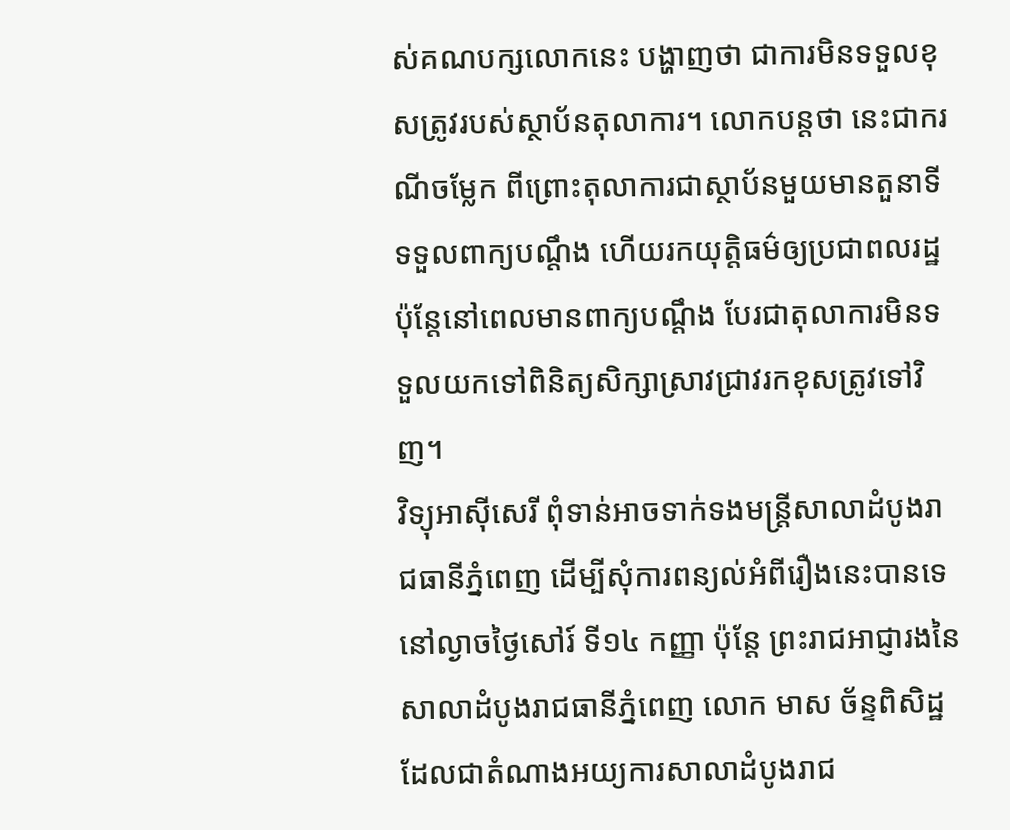ស់គណបក្សលោកនេះ បង្ហាញថា ជាការមិនទទួលខុសត្រូវរបស់ស្ថាប័នតុលាការ។ លោកបន្តថា នេះជាករណីចម្លែក ពីព្រោះតុលាការជាស្ថាប័នមួយមានតួនាទីទទួលពាក្យបណ្ដឹង ហើយរកយុត្តិធម៌ឲ្យប្រជាពលរដ្ឋ ប៉ុន្តែនៅពេលមានពាក្យបណ្ដឹង បែរជាតុលាការមិនទទួលយកទៅពិនិត្យសិក្សាស្រាវជ្រាវរកខុសត្រូវទៅវិញ។
វិទ្យុអាស៊ីសេរី ពុំទាន់អាចទាក់ទងមន្ត្រីសាលាដំបូងរាជធានីភ្នំពេញ ដើម្បីសុំការពន្យល់អំពីរឿងនេះបានទេ នៅល្ងាចថ្ងៃសៅរ៍ ទី១៤ កញ្ញា ប៉ុន្តែ ព្រះរាជអាជ្ញារងនៃសាលាដំបូងរាជធានីភ្នំពេញ លោក មាស ច័ន្ទពិសិដ្ឋ ដែលជាតំណាងអយ្យការសាលាដំបូងរាជ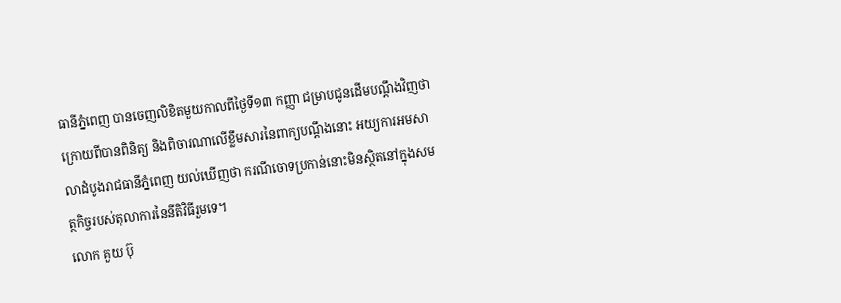ធានីភ្នំពេញ បានចេញលិខិតមួយកាលពីថ្ងៃទី១៣ កញ្ញា ជម្រាបជូនដើមបណ្ដឹងវិញថា ក្រោយពីបានពិនិត្យ និងពិចារណាលើខ្លឹមសារនៃពាក្យបណ្ដឹងនោះ អយ្យការអមសាលាដំបូងរាជធានីភ្នំពេញ យល់ឃើញថា ករណីចោទប្រកាន់នោះមិនស្ថិតនៅក្នុងសមត្ថកិច្ចរបស់តុលាការនៃនីតិវិធីរួមទេ។
លោក គួយ ប៊ុ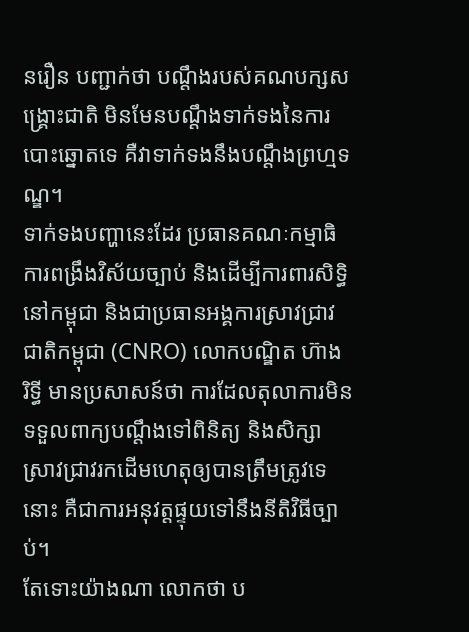នរឿន បញ្ជាក់ថា បណ្ដឹងរបស់គណបក្សសង្គ្រោះជាតិ មិនមែនបណ្ដឹងទាក់ទងនៃការបោះឆ្នោតទេ គឺវាទាក់ទងនឹងបណ្ដឹងព្រហ្មទណ្ឌ។
ទាក់ទងបញ្ហានេះដែរ ប្រធានគណៈកម្មាធិការពង្រឹងវិស័យច្បាប់ និងដើម្បីការពារសិទ្ធិនៅកម្ពុជា និងជាប្រធានអង្គការស្រាវជ្រាវជាតិកម្ពុជា (CNRO) លោកបណ្ឌិត ហ៊ាង រិទ្ធី មានប្រសាសន៍ថា ការដែលតុលាការមិនទទួលពាក្យបណ្ដឹងទៅពិនិត្យ និងសិក្សាស្រាវជ្រាវរកដើមហេតុឲ្យបានត្រឹមត្រូវទេនោះ គឺជាការអនុវត្តផ្ទុយទៅនឹងនីតិវិធីច្បាប់។
តែទោះយ៉ាងណា លោកថា ប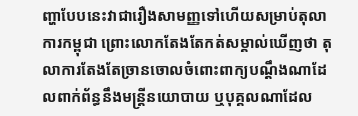ញ្ហាបែបនេះវាជារឿងសាមញ្ញទៅហើយសម្រាប់តុលាការកម្ពុជា ព្រោះលោកតែងតែកត់សម្គាល់ឃើញថា តុលាការតែងតែច្រានចោលចំពោះពាក្យបណ្ដឹងណាដែលពាក់ព័ន្ធនឹងមន្ត្រីនយោបាយ ឬបុគ្គលណាដែល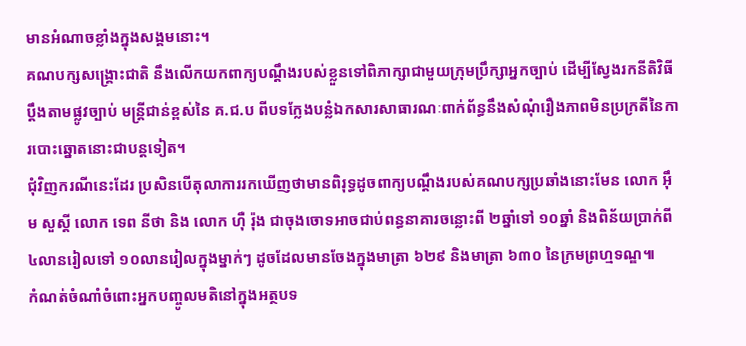មានអំណាចខ្លាំងក្នុងសង្គមនោះ។
គណបក្សសង្គ្រោះជាតិ នឹងលើកយកពាក្យបណ្ដឹងរបស់ខ្លួនទៅពិភាក្សាជាមួយក្រុមប្រឹក្សាអ្នកច្បាប់ ដើម្បីស្វែងរកនីតិវិធីប្ដឹងតាមផ្លូវច្បាប់ មន្ត្រីជាន់ខ្ពស់នៃ គ.ជ.ប ពីបទក្លែងបន្លំឯកសារសាធារណៈពាក់ព័ន្ធនឹងសំណុំរឿងភាពមិនប្រក្រតីនៃការបោះឆ្នោតនោះជាបន្តទៀត។
ជុំវិញករណីនេះដែរ ប្រសិនបើតុលាការរកឃើញថាមានពិរុទ្ធដូចពាក្យបណ្ដឹងរបស់គណបក្សប្រឆាំងនោះមែន លោក អ៊ឹម សួស្តី លោក ទេព នីថា និង លោក ហ៊ឺ រ៉ុង ជាចុងចោទអាចជាប់ពន្ធនាគារចន្លោះពី ២ឆ្នាំទៅ ១០ឆ្នាំ និងពិន័យប្រាក់ពី ៤លានរៀលទៅ ១០លានរៀលក្នុងម្នាក់ៗ ដូចដែលមានចែងក្នុងមាត្រា ៦២៩ និងមាត្រា ៦៣០ នៃក្រមព្រហ្មទណ្ឌ៕
កំណត់ចំណាំចំពោះអ្នកបញ្ចូលមតិនៅក្នុងអត្ថបទ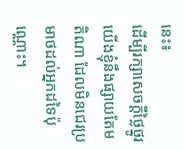នេះ៖
ដើម្បីរក្សាសេចក្ដីថ្លៃថ្នូរ យើងខ្ញុំនឹងផ្សាយតែមតិណា ដែលមិនជេរប្រមាថដល់អ្នកដទៃប៉ុណ្ណោះ។